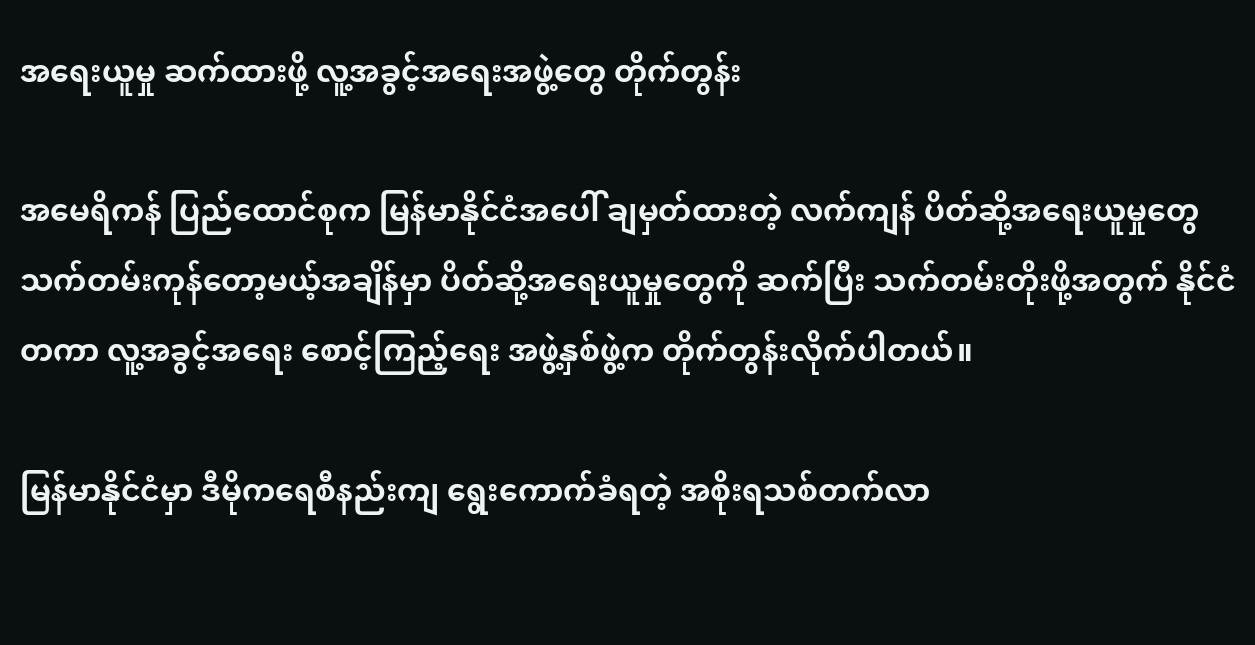အရေးယူမှု ဆက်ထားဖို့ လူ့အခွင့်အရေးအဖွဲ့တွေ တိုက်တွန်း

အမေရိကန် ပြည်ထောင်စုက မြန်မာနိုင်ငံအပေါ် ချမှတ်ထားတဲ့ လက်ကျန် ပိတ်ဆို့အရေးယူမှုတွေ သက်တမ်းကုန်တော့မယ့်အချိန်မှာ ပိတ်ဆို့အရေးယူမှုတွေကို ဆက်ပြီး သက်တမ်းတိုးဖို့အတွက် နိုင်ငံတကာ လူ့အခွင့်အရေး စောင့်ကြည့်ရေး အဖွဲ့နှစ်ဖွဲ့က တိုက်တွန်းလိုက်ပါတယ်။

မြန်မာနိုင်ငံမှာ ဒီမိုကရေစီနည်းကျ ရွေးကောက်ခံရတဲ့ အစိုးရသစ်တက်လာ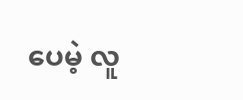ပေမဲ့ လူ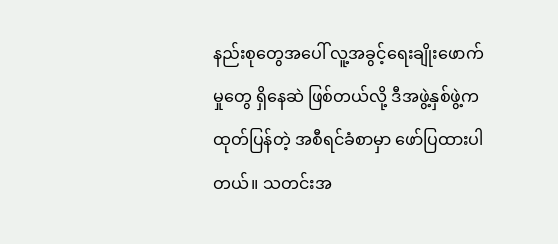နည်းစုတွေအပေါ် လူ့အခွင့်ရေးချိုးဖောက်မှုတွေ ရှိနေဆဲ ဖြစ်တယ်လို့ ဒီအဖွဲ့နှစ်ဖွဲ့က ထုတ်ပြန်တဲ့ အစီရင်ခံစာမှာ ဖော်ပြထားပါတယ်။ သတင်းအ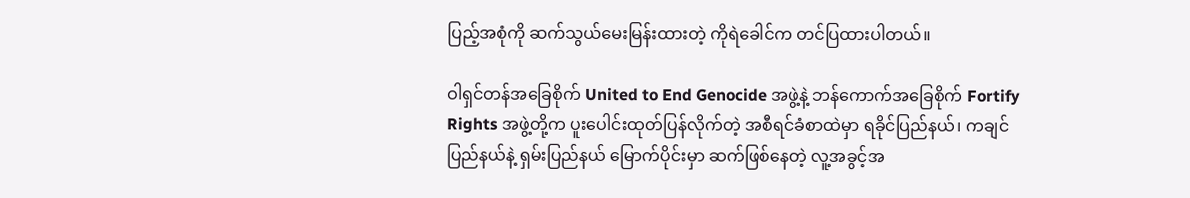ပြည့်အစုံကို ဆက်သွယ်မေးမြန်းထားတဲ့ ကိုရဲခေါင်က တင်ပြထားပါတယ်။

ဝါရှင်တန်အခြေစိုက် United to End Genocide အဖွဲ့နဲ့ ဘန်ကောက်အခြေစိုက် Fortify Rights အဖွဲ့တို့က ပူးပေါင်းထုတ်ပြန်လိုက်တဲ့ အစီရင်ခံစာထဲမှာ ရခိုင်ပြည်နယ်၊ ကချင်ပြည်နယ်နဲ့ ရှမ်းပြည်နယ် မြောက်ပိုင်းမှာ ဆက်ဖြစ်နေတဲ့ လူ့အခွင့်အ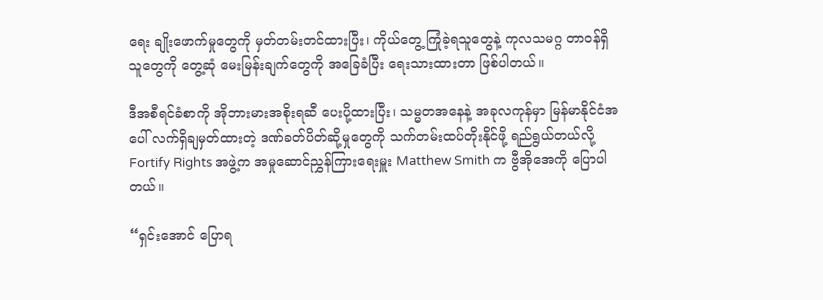ရေး ချိုးဖောက်မှုတွေကို မှတ်တမ်းတင်ထားပြီး၊ ကိုယ်တွေ့ ကြုံခဲ့ရသူတွေနဲ့ ကုလသမဂ္ဂ တာဝန်ရှိသူတွေကို တွေ့ဆုံ မေးမြန်းချက်တွေကို အခြေခံပြီး ရေးသားထားတာ ဖြစ်ပါတယ်။

ဒီအစီရင်ခံစာကို အိုဘားမားအစိုးရဆီ ပေးပို့ထားပြီး၊ သမ္မတအနေနဲ့ အခုလကုန်မှာ မြန်မာနိုင်ငံအပေါ် လက်ရှိချမှတ်ထားတဲ့ ဒဏ်ခတ်ပိတ်ဆို့မှုတွေကို သက်တမ်းထပ်တိုးနိုင်ဖို့ ရည်ရွယ်တယ်လို့ Fortify Rights အဖွဲ့က အမှုဆောင်ညွှန်ကြားရေးမှူး Matthew Smith က ဗွီအိုအေကို ပြောပါတယ်။

“ရှင်းအောင် ပြောရ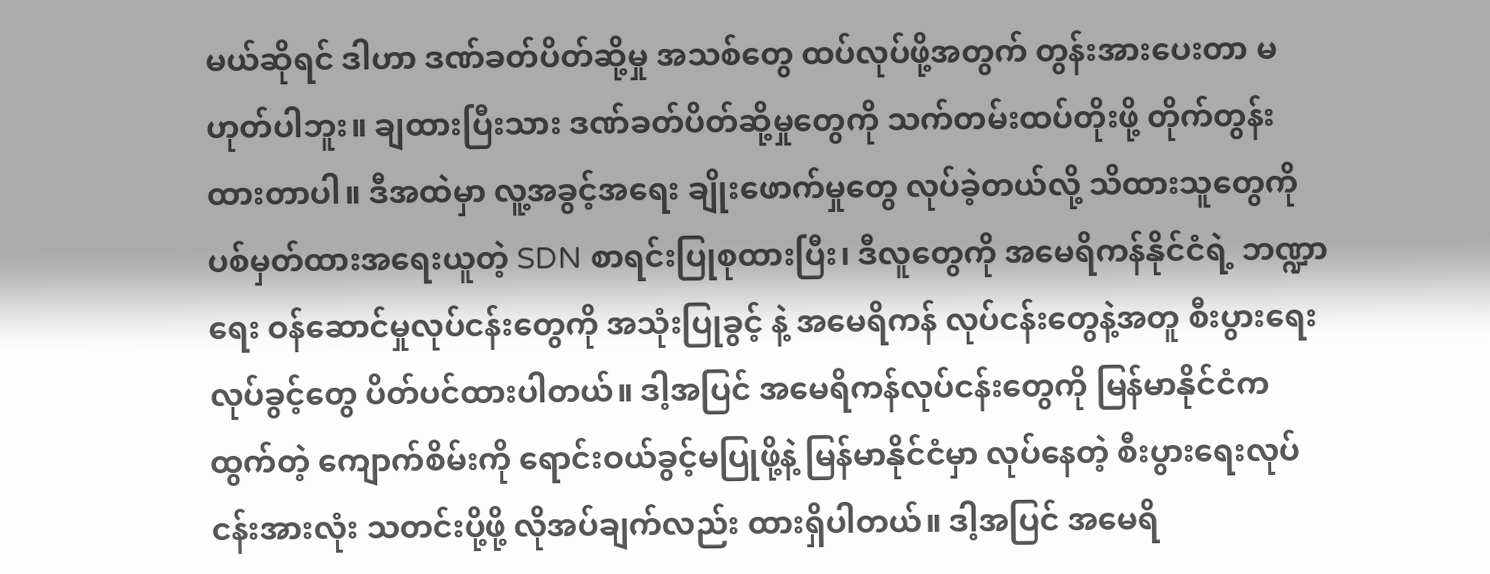မယ်ဆိုရင် ဒါဟာ ဒဏ်ခတ်ပိတ်ဆို့မှု အသစ်တွေ ထပ်လုပ်ဖို့အတွက် တွန်းအားပေးတာ မဟုတ်ပါဘူး။ ချထားပြီးသား ဒဏ်ခတ်ပိတ်ဆို့မှုတွေကို သက်တမ်းထပ်တိုးဖို့ တိုက်တွန်းထားတာပါ။ ဒီအထဲမှာ လူ့အခွင့်အရေး ချိုးဖောက်မှုတွေ လုပ်ခဲ့တယ်လို့ သိထားသူတွေကို ပစ်မှတ်ထားအရေးယူတဲ့ SDN စာရင်းပြုစုထားပြီး၊ ဒီလူတွေကို အမေရိကန်နိုင်ငံရဲ့ ဘဏ္ဍာရေး ဝန်ဆောင်မှုလုပ်ငန်းတွေကို အသုံးပြုခွင့် နဲ့ အမေရိကန် လုပ်ငန်းတွေနဲ့အတူ စီးပွားရေး လုပ်ခွင့်တွေ ပိတ်ပင်ထားပါတယ်။ ဒါ့အပြင် အမေရိကန်လုပ်ငန်းတွေကို မြန်မာနိုင်ငံက ထွက်တဲ့ ကျောက်စိမ်းကို ရောင်းဝယ်ခွင့်မပြုဖို့နဲ့ မြန်မာနိုင်ငံမှာ လုပ်နေတဲ့ စီးပွားရေးလုပ်ငန်းအားလုံး သတင်းပို့ဖို့ လိုအပ်ချက်လည်း ထားရှိပါတယ်။ ဒါ့အပြင် အမေရိ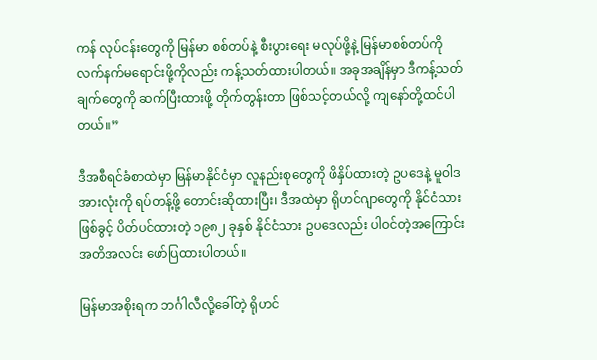ကန် လုပ်ငန်းတွေကို မြန်မာ စစ်တပ်နဲ့ စီးပွားရေး မလုပ်ဖို့နဲ့ မြန်မာစစ်တပ်ကို လက်နက်မရောင်းဖို့ကိုလည်း ကန့်သတ်ထားပါတယ်။ အခုအချိန်မှာ ဒီကန့်သတ်ချက်တွေကို ဆက်ပြီးထားဖို့ တိုက်တွန်းတာ ဖြစ်သင့်တယ်လို့ ကျနော်တို့ထင်ပါတယ်။”

ဒီအစီရင်ခံစာထဲမှာ မြန်မာနိုင်ငံမှာ လူနည်းစုတွေကို ဖိနှိပ်ထားတဲ့ ဥပဒေနဲ့ မူဝါဒ အားလုံးကို ရပ်တန့်ဖို့ တောင်းဆိုထားပြီး၊ ဒီအထဲမှာ ရိုဟင်ဂျာတွေကို နိုင်ငံသားဖြစ်ခွင့် ပိတ်ပင်ထားတဲ့ ၁၉၈၂ ခုနှစ် နိုင်ငံသား ဥပဒေလည်း ပါဝင်တဲ့အကြောင်း အတိအလင်း ဖော်ပြထားပါတယ်။

မြန်မာအစိုးရက ဘင်္ဂါလီလို့ခေါ်တဲ့ ရိုဟင်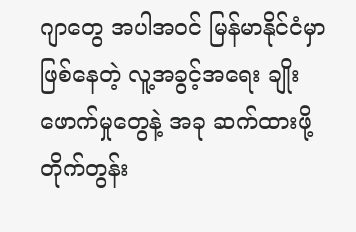ဂျာတွေ အပါအဝင် မြန်မာနိုင်ငံမှာ ဖြစ်နေတဲ့ လူ့အခွင့်အရေး ချိုးဖောက်မှုတွေနဲ့ အခု ဆက်ထားဖို့ တိုက်တွန်း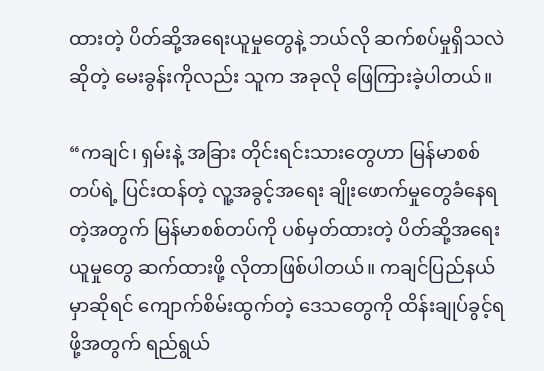ထားတဲ့ ပိတ်ဆို့အရေးယူမှုတွေနဲ့ ဘယ်လို ဆက်စပ်မှုရှိသလဲဆိုတဲ့ မေးခွန်းကိုလည်း သူက အခုလို ဖြေကြားခဲ့ပါတယ်။

“ကချင်၊ ရှမ်းနဲ့ အခြား တိုင်းရင်းသားတွေဟာ မြန်မာစစ်တပ်ရဲ့ ပြင်းထန်တဲ့ လူ့အခွင့်အရေး ချိုးဖောက်မှုတွေခံနေရတဲ့အတွက် မြန်မာစစ်တပ်ကို ပစ်မှတ်ထားတဲ့ ပိတ်ဆို့အရေးယူမှုတွေ ဆက်ထားဖို့ လိုတာဖြစ်ပါတယ်။ ကချင်ပြည်နယ်မှာဆိုရင် ကျောက်စိမ်းထွက်တဲ့ ဒေသတွေကို ထိန်းချုပ်ခွင့်ရဖို့အတွက် ရည်ရွယ်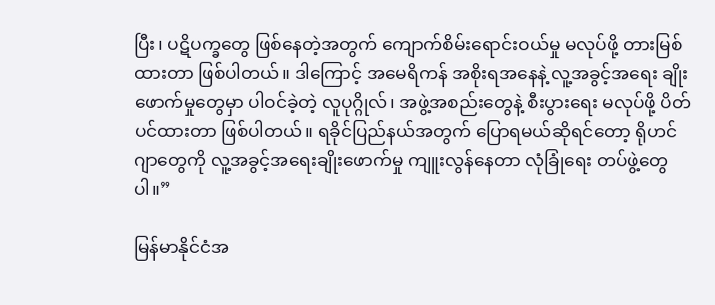ပြီး၊ ပဋိပက္ခတွေ ဖြစ်နေတဲ့အတွက် ကျောက်စိမ်းရောင်းဝယ်မှု မလုပ်ဖို့ တားမြစ်ထားတာ ဖြစ်ပါတယ်။ ဒါကြောင့် အမေရိကန် အစိုးရအနေနဲ့ လူ့အခွင့်အရေး ချိုးဖောက်မှုတွေမှာ ပါဝင်ခဲ့တဲ့ လူပုဂ္ဂိုလ်၊ အဖွဲ့အစည်းတွေနဲ့ စီးပွားရေး မလုပ်ဖို့ ပိတ်ပင်ထားတာ ဖြစ်ပါတယ်။ ရခိုင်ပြည်နယ်အတွက် ပြောရမယ်ဆိုရင်တော့ ရိုဟင်ဂျာတွေကို လူ့အခွင့်အရေးချိုးဖောက်မှု ကျူးလွန်နေတာ လုံခြုံရေး တပ်ဖွဲ့တွေပါ။”

မြန်မာနိုင်ငံအ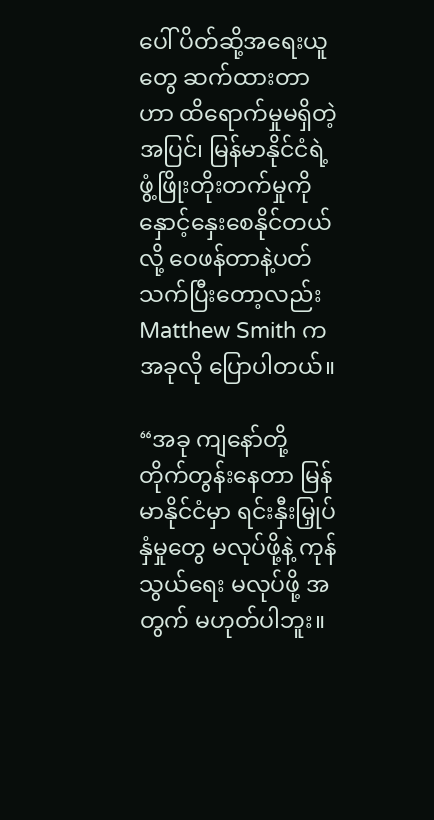ပေါ် ပိတ်ဆို့အရေးယူတွေ ဆက်ထားတာဟာ ထိရောက်မှုမရှိတဲ့အပြင်၊ မြန်မာနိုင်ငံရဲ့ ဖွံ့ဖြိုးတိုးတက်မှုကို နှောင့်နှေးစေနိုင်တယ်လို့ ဝေဖန်တာနဲ့ပတ်သက်ပြီးတော့လည်း Matthew Smith က အခုလို ပြောပါတယ်။

“အခု ကျနော်တို့ တိုက်တွန်းနေတာ မြန်မာနိုင်ငံမှာ ရင်းနှီးမြှုပ်နှံမှုတွေ မလုပ်ဖို့နဲ့ ကုန်သွယ်ရေး မလုပ်ဖို့ အတွက် မဟုတ်ပါဘူး။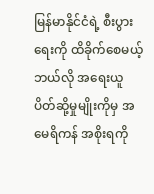မြန်မာနိုင်ငံရဲ့ စီးပွားရေးကို ထိခိုက်စေမယ့် ဘယ်လို အရေးယူ ပိတ်ဆို့မှုမျိုးကိုမှ အမေရိကန် အစိုးရကို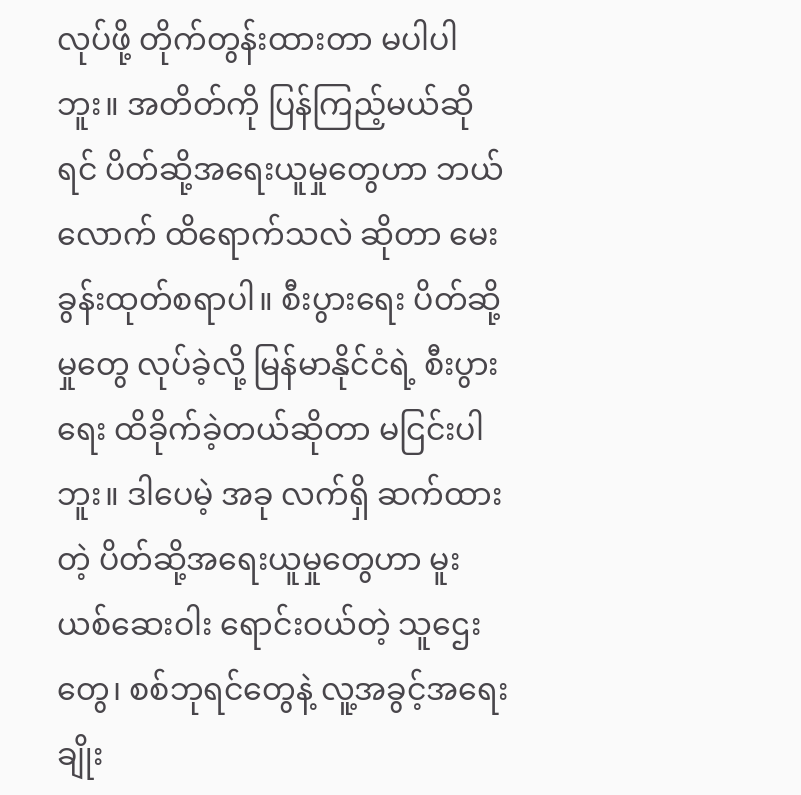လုပ်ဖို့ တိုက်တွန်းထားတာ မပါပါဘူး။ အတိတ်ကို ပြန်ကြည့်မယ်ဆိုရင် ပိတ်ဆို့အရေးယူမှုတွေဟာ ဘယ်လောက် ထိရောက်သလဲ ဆိုတာ မေးခွန်းထုတ်စရာပါ။ စီးပွားရေး ပိတ်ဆို့မှုတွေ လုပ်ခဲ့လို့ မြန်မာနိုင်ငံရဲ့ စီးပွားရေး ထိခိုက်ခဲ့တယ်ဆိုတာ မငြင်းပါဘူး။ ဒါပေမဲ့ အခု လက်ရှိ ဆက်ထားတဲ့ ပိတ်ဆို့အရေးယူမှုတွေဟာ မူးယစ်ဆေးဝါး ရောင်းဝယ်တဲ့ သူဌေးတွေ၊ စစ်ဘုရင်တွေနဲ့ လူ့အခွင့်အရေး ချိုး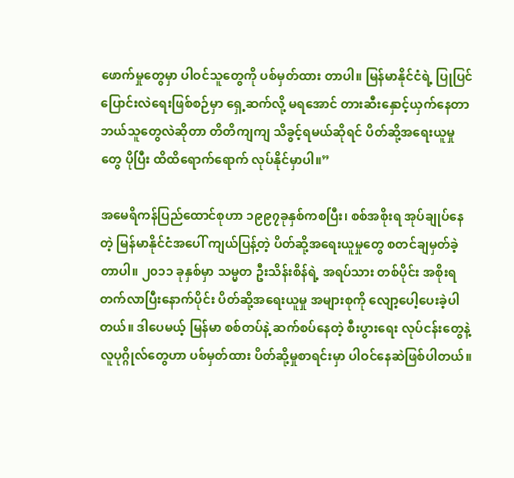ဖောက်မှုတွေမှာ ပါဝင်သူတွေကို ပစ်မှတ်ထား တာပါ။ မြန်မာနိုင်ငံရဲ့ ပြုပြင်ပြောင်းလဲရေးဖြစ်စဉ်မှာ ရှေ့ဆက်လို့ မရအောင် တားဆီးနှောင့်ယှက်နေတာ ဘယ်သူတွေလဲဆိုတာ တိတိကျကျ သိခွင့်ရမယ်ဆိုရင် ပိတ်ဆို့အရေးယူမှုတွေ ပိုပြီး ထိထိရောက်ရောက် လုပ်နိုင်မှာပါ။”

အမေရိကန်ပြည်ထောင်စုဟာ ၁၉၉၇ခုနှစ်ကစပြီး၊ စစ်အစိုးရ အုပ်ချုပ်နေတဲ့ မြန်မာနိုင်ငံအပေါ် ကျယ်ပြန့်တဲ့ ပိတ်ဆို့အရေးယူမှုတွေ စတင်ချမှတ်ခဲ့တာပါ။ ၂၀၁၁ ခုနှစ်မှာ သမ္မတ ဦးသိန်းစိန်ရဲ့ အရပ်သား တစ်ပိုင်း အစိုးရ တက်လာပြီးနောက်ပိုင်း ပိတ်ဆို့အရေးယူမှု အများစုကို လျော့ပေါ့ပေးခဲ့ပါတယ်။ ဒါပေမယ့် မြန်မာ စစ်တပ်နဲ့ ဆက်စပ်နေတဲ့ စီးပွားရေး လုပ်ငန်းတွေနဲ့ လူပုဂ္ဂိုလ်တွေဟာ ပစ်မှတ်ထား ပိတ်ဆို့မှုစာရင်းမှာ ပါဝင်နေဆဲဖြစ်ပါတယ်။